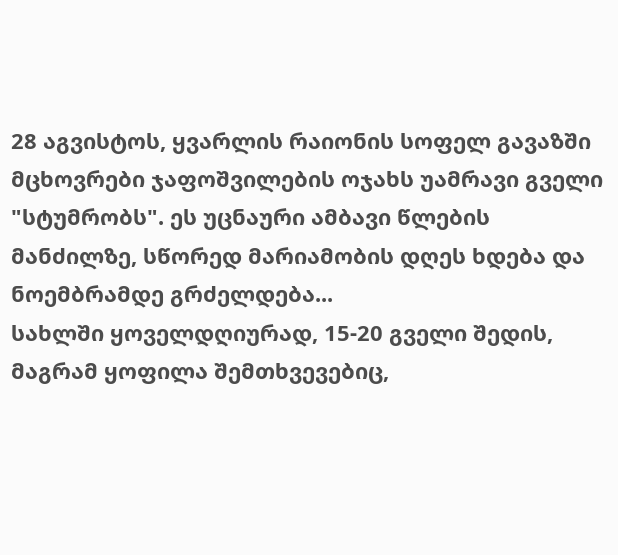28 აგვისტოს, ყვარლის რაიონის სოფელ გავაზში მცხოვრები ჯაფოშვილების ოჯახს უამრავი გველი "სტუმრობს". ეს უცნაური ამბავი წლების მანძილზე, სწორედ მარიამობის დღეს ხდება და ნოემბრამდე გრძელდება...
სახლში ყოველდღიურად, 15-20 გველი შედის, მაგრამ ყოფილა შემთხვევებიც,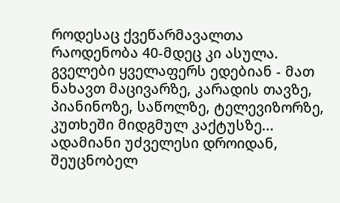როდესაც ქვეწარმავალთა რაოდენობა 40-მდეც კი ასულა. გველები ყველაფერს ედებიან - მათ ნახავთ მაცივარზე, კარადის თავზე, პიანინოზე, საწოლზე, ტელევიზორზე, კუთხეში მიდგმულ კაქტუსზე...
ადამიანი უძველესი დროიდან, შეუცნობელ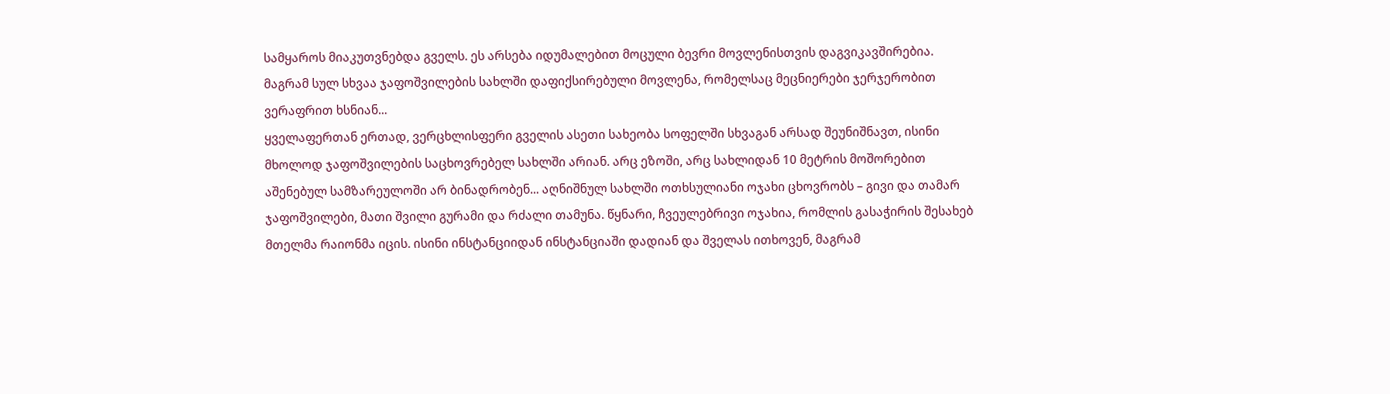სამყაროს მიაკუთვნებდა გველს. ეს არსება იდუმალებით მოცული ბევრი მოვლენისთვის დაგვიკავშირებია. მაგრამ სულ სხვაა ჯაფოშვილების სახლში დაფიქსირებული მოვლენა, რომელსაც მეცნიერები ჯერჯერობით ვერაფრით ხსნიან...
ყველაფერთან ერთად, ვერცხლისფერი გველის ასეთი სახეობა სოფელში სხვაგან არსად შეუნიშნავთ, ისინი მხოლოდ ჯაფოშვილების საცხოვრებელ სახლში არიან. არც ეზოში, არც სახლიდან 10 მეტრის მოშორებით აშენებულ სამზარეულოში არ ბინადრობენ... აღნიშნულ სახლში ოთხსულიანი ოჯახი ცხოვრობს – გივი და თამარ ჯაფოშვილები, მათი შვილი გურამი და რძალი თამუნა. წყნარი, ჩვეულებრივი ოჯახია, რომლის გასაჭირის შესახებ მთელმა რაიონმა იცის. ისინი ინსტანციიდან ინსტანციაში დადიან და შველას ითხოვენ, მაგრამ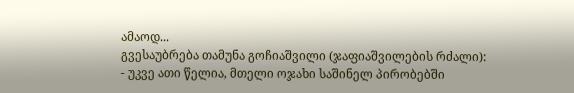ამაოდ...
გვესაუბრება თამუნა გოჩიაშვილი (ჯაფიაშვილების რძალი):
- უკვე ათი წელია, მთელი ოჯახი საშინელ პირობებში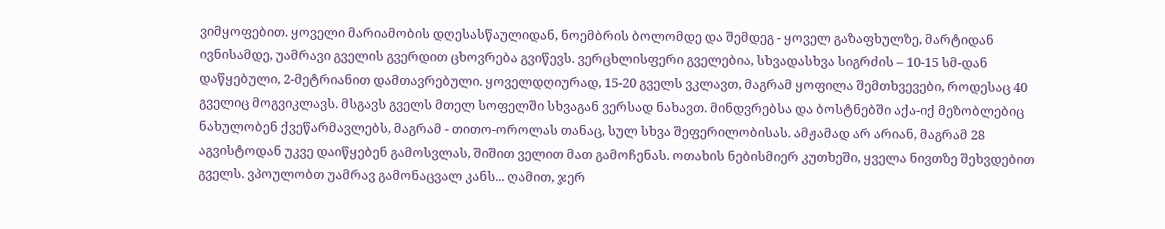ვიმყოფებით. ყოველი მარიამობის დღესასწაულიდან, ნოემბრის ბოლომდე და შემდეგ - ყოველ გაზაფხულზე, მარტიდან ივნისამდე, უამრავი გველის გვერდით ცხოვრება გვიწევს. ვერცხლისფერი გველებია, სხვადასხვა სიგრძის – 10-15 სმ-დან დაწყებული, 2-მეტრიანით დამთავრებული. ყოველდღიურად, 15-20 გველს ვკლავთ, მაგრამ ყოფილა შემთხვევები, როდესაც 40 გველიც მოგვიკლავს. მსგავს გველს მთელ სოფელში სხვაგან ვერსად ნახავთ. მინდვრებსა და ბოსტნებში აქა-იქ მეზობლებიც ნახულობენ ქვეწარმავლებს, მაგრამ - თითო-ოროლას თანაც, სულ სხვა შეფერილობისას. ამჟამად არ არიან, მაგრამ 28 აგვისტოდან უკვე დაიწყებენ გამოსვლას, შიშით ველით მათ გამოჩენას. ოთახის ნებისმიერ კუთხეში, ყველა ნივთზე შეხვდებით გველს. ვპოულობთ უამრავ გამონაცვალ კანს... ღამით, ჯერ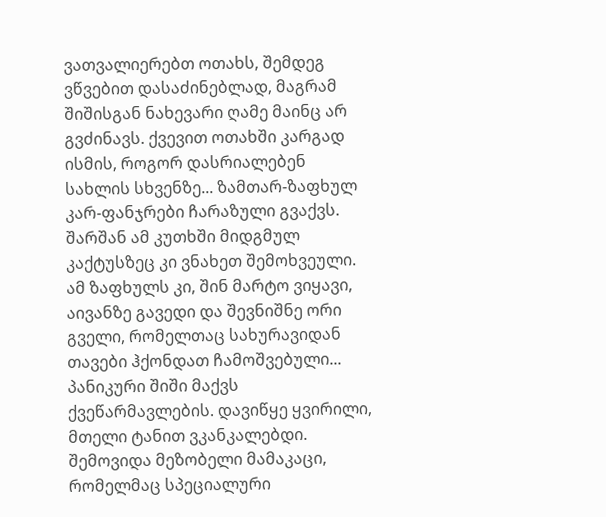ვათვალიერებთ ოთახს, შემდეგ ვწვებით დასაძინებლად, მაგრამ შიშისგან ნახევარი ღამე მაინც არ გვძინავს. ქვევით ოთახში კარგად ისმის, როგორ დასრიალებენ სახლის სხვენზე... ზამთარ-ზაფხულ კარ-ფანჯრები ჩარაზული გვაქვს. შარშან ამ კუთხში მიდგმულ კაქტუსზეც კი ვნახეთ შემოხვეული. ამ ზაფხულს კი, შინ მარტო ვიყავი, აივანზე გავედი და შევნიშნე ორი გველი, რომელთაც სახურავიდან თავები ჰქონდათ ჩამოშვებული... პანიკური შიში მაქვს ქვეწარმავლების. დავიწყე ყვირილი, მთელი ტანით ვკანკალებდი. შემოვიდა მეზობელი მამაკაცი, რომელმაც სპეციალური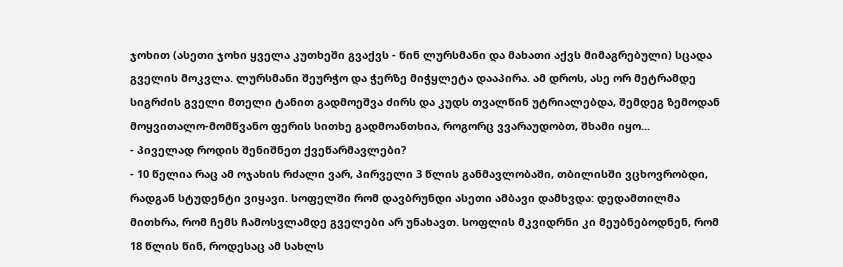ჯოხით (ასეთი ჯოხი ყველა კუთხეში გვაქვს - წინ ლურსმანი და მახათი აქვს მიმაგრებული) სცადა გველის მოკვლა. ლურსმანი შეურჭო და ჭერზე მიჭყლეტა დააპირა. ამ დროს, ასე ორ მეტრამდე სიგრძის გველი მთელი ტანით გადმოეშვა ძირს და კუდს თვალწინ უტრიალებდა, შემდეგ ზემოდან მოყვითალო-მომწვანო ფერის სითხე გადმოანთხია, როგორც ვვარაუდობთ, შხამი იყო...
- პიველად როდის შენიშნეთ ქვეწარმავლები?
- 10 წელია რაც ამ ოჯახის რძალი ვარ, პირველი 3 წლის განმავლობაში, თბილისში ვცხოვრობდი, რადგან სტუდენტი ვიყავი. სოფელში რომ დავბრუნდი ასეთი ამბავი დამხვდა: დედამთილმა მითხრა, რომ ჩემს ჩამოსვლამდე გველები არ უნახავთ. სოფლის მკვიდრნი კი მეუბნებოდნენ, რომ 18 წლის წინ, როდესაც ამ სახლს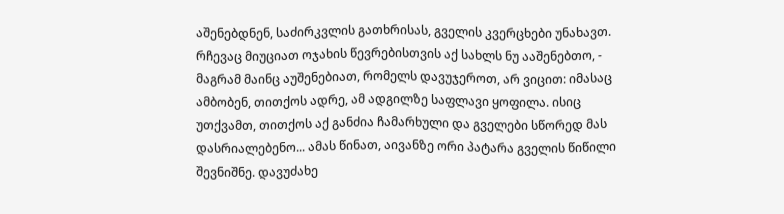აშენებდნენ, საძირკვლის გათხრისას, გველის კვერცხები უნახავთ. რჩევაც მიუციათ ოჯახის წევრებისთვის აქ სახლს ნუ ააშენებთო, - მაგრამ მაინც აუშენებიათ, რომელს დავუჯეროთ, არ ვიცით: იმასაც ამბობენ, თითქოს ადრე, ამ ადგილზე საფლავი ყოფილა. ისიც უთქვამთ, თითქოს აქ განძია ჩამარხული და გველები სწორედ მას დასრიალებენო... ამას წინათ, აივანზე ორი პატარა გველის წიწილი შევნიშნე. დავუძახე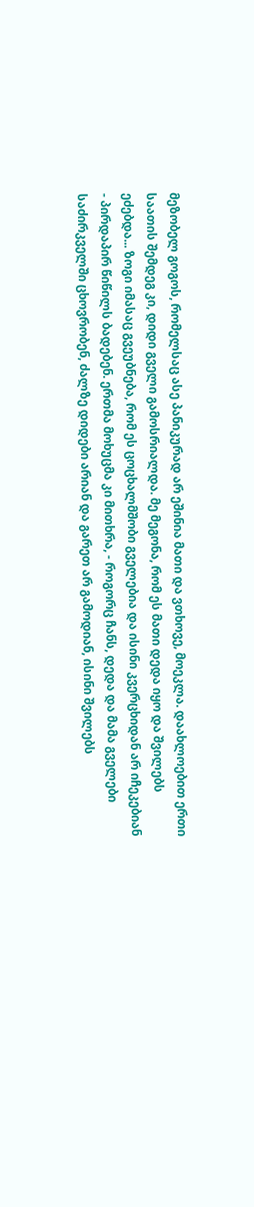მეზობელ გოგოს, რომელსაც ასე პანიკურად არ ეშინია მათი და ვთხოვე, მოეკლა. დაახლოებით ერთი საათის შემდეგ კი, დიდი გველი გამოსრიალდა. მე მეგონა, რომ ეს მათი დედა იყო და შვილებს ეძებდა... ზოგი იმასაც გვეუბნება, რომ ეს ცოცხალმშობი გველებია და ისინი კვერცხიდან არ იჩეკებიან - პირდაპირ წიწილს ბადებენ. ერთმა მოხუცმა კი მითხრა, - როგორც ჩანს, დედა და მამა გველები საძირკველში ცხოვრობენ, ძალზე დიდები არიან და გარეთ არ გამოდიან, ისინი შვილებს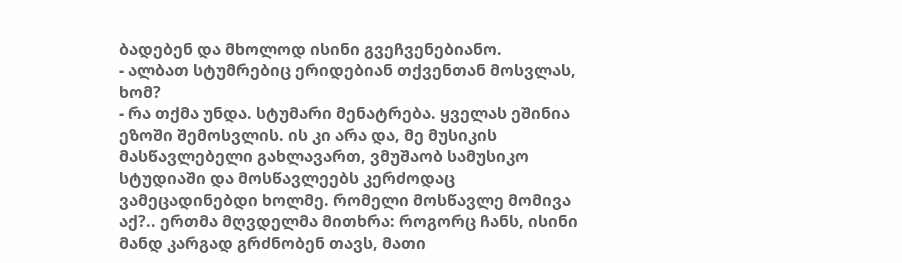ბადებენ და მხოლოდ ისინი გვეჩვენებიანო.
- ალბათ სტუმრებიც ერიდებიან თქვენთან მოსვლას, ხომ?
- რა თქმა უნდა. სტუმარი მენატრება. ყველას ეშინია ეზოში შემოსვლის. ის კი არა და, მე მუსიკის მასწავლებელი გახლავართ, ვმუშაობ სამუსიკო სტუდიაში და მოსწავლეებს კერძოდაც ვამეცადინებდი ხოლმე. რომელი მოსწავლე მომივა აქ?.. ერთმა მღვდელმა მითხრა: როგორც ჩანს, ისინი მანდ კარგად გრძნობენ თავს, მათი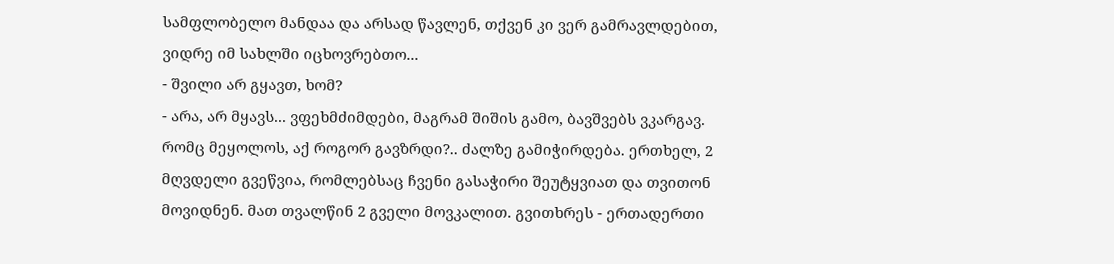სამფლობელო მანდაა და არსად წავლენ, თქვენ კი ვერ გამრავლდებით, ვიდრე იმ სახლში იცხოვრებთო...
- შვილი არ გყავთ, ხომ?
- არა, არ მყავს... ვფეხმძიმდები, მაგრამ შიშის გამო, ბავშვებს ვკარგავ. რომც მეყოლოს, აქ როგორ გავზრდი?.. ძალზე გამიჭირდება. ერთხელ, 2 მღვდელი გვეწვია, რომლებსაც ჩვენი გასაჭირი შეუტყვიათ და თვითონ მოვიდნენ. მათ თვალწინ 2 გველი მოვკალით. გვითხრეს - ერთადერთი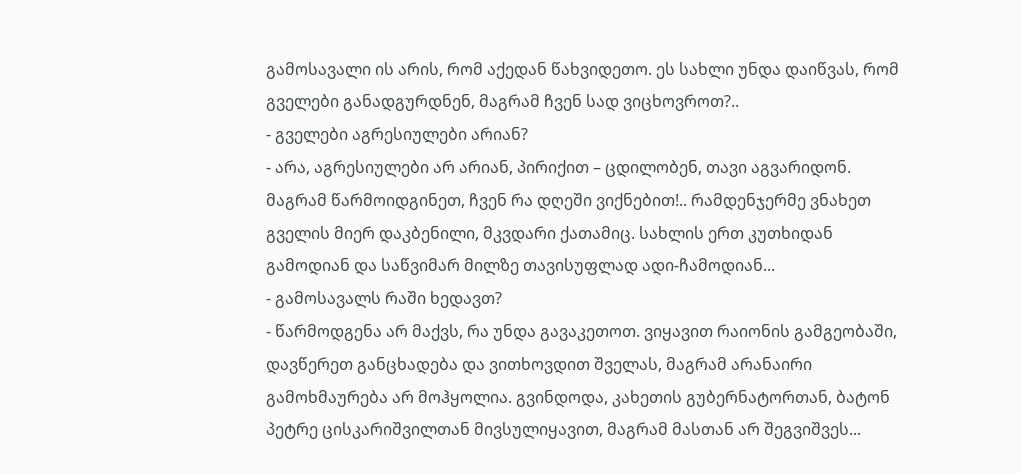გამოსავალი ის არის, რომ აქედან წახვიდეთო. ეს სახლი უნდა დაიწვას, რომ გველები განადგურდნენ, მაგრამ ჩვენ სად ვიცხოვროთ?..
- გველები აგრესიულები არიან?
- არა, აგრესიულები არ არიან, პირიქით – ცდილობენ, თავი აგვარიდონ. მაგრამ წარმოიდგინეთ, ჩვენ რა დღეში ვიქნებით!.. რამდენჯერმე ვნახეთ გველის მიერ დაკბენილი, მკვდარი ქათამიც. სახლის ერთ კუთხიდან გამოდიან და საწვიმარ მილზე თავისუფლად ადი-ჩამოდიან...
- გამოსავალს რაში ხედავთ?
- წარმოდგენა არ მაქვს, რა უნდა გავაკეთოთ. ვიყავით რაიონის გამგეობაში, დავწერეთ განცხადება და ვითხოვდით შველას, მაგრამ არანაირი გამოხმაურება არ მოჰყოლია. გვინდოდა, კახეთის გუბერნატორთან, ბატონ პეტრე ცისკარიშვილთან მივსულიყავით, მაგრამ მასთან არ შეგვიშვეს...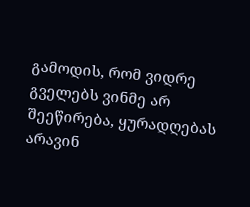გამოდის, რომ ვიდრე გველებს ვინმე არ შეეწირება, ყურადღებას არავინ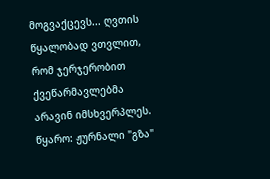მოგვაქცევს... ღვთის წყალობად ვთვლით, რომ ჯერჯერობით ქვეწარმავლებმა არავინ იმსხვერპლეს.
წყარო: ჟურნალი "გზა"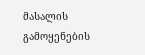მასალის გამოყენების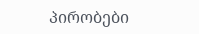პირობები